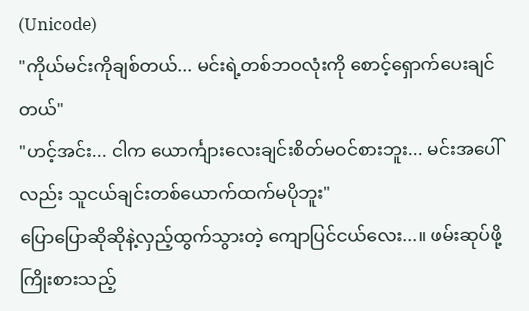(Unicode)
"ကိုယ်မင်းကိုချစ်တယ်... မင်းရဲ့တစ်ဘဝလုံးကို စောင့်ရှောက်ပေးချင်တယ်"
"ဟင့်အင်း... ငါက ယောင်္ကျားလေးချင်းစိတ်မဝင်စားဘူး... မင်းအပေါ်လည်း သူငယ်ချင်းတစ်ယောက်ထက်မပိုဘူး"
ပြောပြောဆိုဆိုနဲ့လှည့်ထွက်သွားတဲ့ ကျောပြင်ငယ်လေး...။ ဖမ်းဆုပ်ဖို့ကြိုးစားသည့်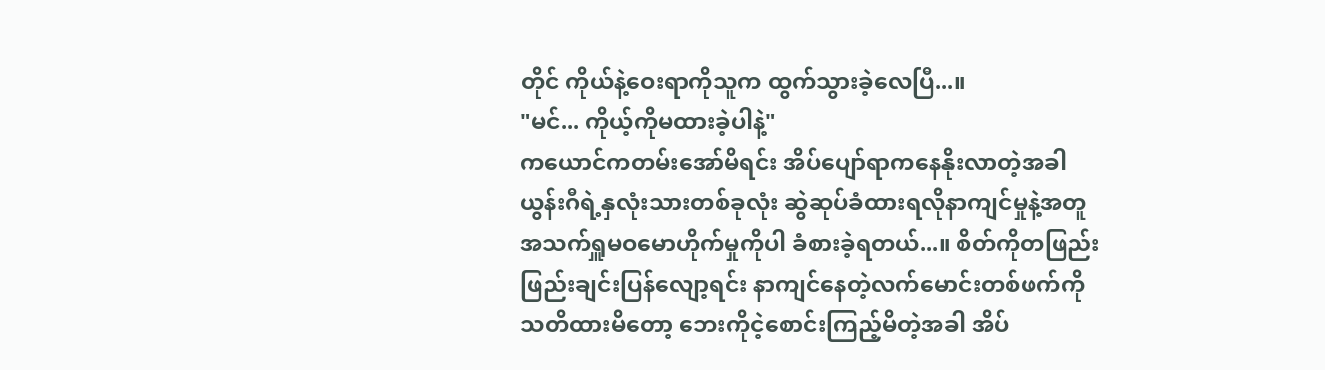တိုင် ကိုယ်နဲ့ဝေးရာကိုသူက ထွက်သွားခဲ့လေပြီ...။
"မင်... ကိုယ့်ကိုမထားခဲ့ပါနဲ့"
ကယောင်ကတမ်းအော်မိရင်း အိပ်ပျော်ရာကနေနိုးလာတဲ့အခါ ယွန်းဂီရဲ့နှလုံးသားတစ်ခုလုံး ဆွဲဆုပ်ခံထားရလိုနာကျင်မှုနဲ့အတူ အသက်ရှူမဝမောဟိုက်မှုကိုပါ ခံစားခဲ့ရတယ်...။ စိတ်ကိုတဖြည်းဖြည်းချင်းပြန်လျော့ရင်း နာကျင်နေတဲ့လက်မောင်းတစ်ဖက်ကို သတိထားမိတော့ ဘေးကိုငဲ့စောင်းကြည့်မိတဲ့အခါ အိပ်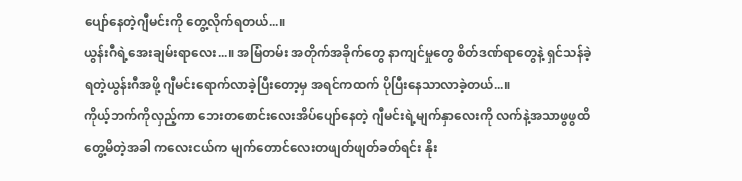ပျော်နေတဲ့ဂျီမင်းကို တွေ့လိုက်ရတယ်...။
ယွန်းဂီရဲ့အေးချမ်းရာလေး...။ အမြံတမ်း အတိုက်အခိုက်တွေ နာကျင်မှုတွေ စိတ်ဒဏ်ရာတွေနဲ့ ရှင်သန်ခဲ့ရတဲ့ယွန်းဂီအဖို့ ဂျီမင်းရောက်လာခဲ့ပြီးတော့မှ အရင်ကထက် ပိုပြီးနေသာလာခဲ့တယ်...။
ကိုယ့်ဘက်ကိုလှည့်ကာ ဘေးတစောင်းလေးအိပ်ပျော်နေတဲ့ ဂျီမင်းရဲ့မျက်နှာလေးကို လက်နဲ့အသာဖွဖွထိတွေ့မိတဲ့အခါ ကလေးငယ်က မျက်တောင်လေးတဖျတ်ဖျတ်ခတ်ရင်း နိုး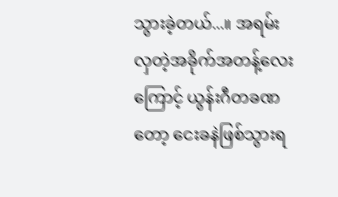သွားခဲ့တယ်...။ အရမ်းလှတဲ့အခိုက်အတန့်လေးကြောင့် ယွန်းဂီတခဏတော့ ငေးခနဲဖြစ်သွားရ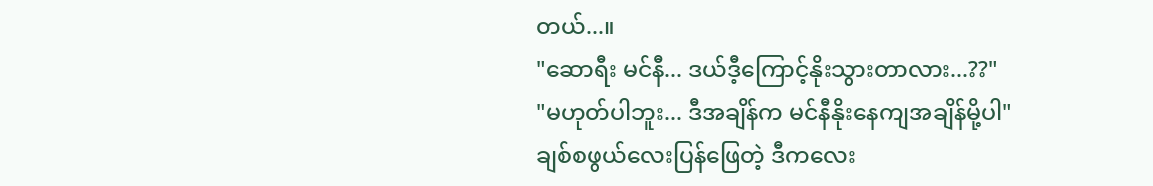တယ်...။
"ဆောရီး မင်နီ... ဒယ်ဒီ့ကြောင့်နိုးသွားတာလား...??"
"မဟုတ်ပါဘူး... ဒီအချိန်က မင်နီနိုးနေကျအချိန်မို့ပါ"
ချစ်စဖွယ်လေးပြန်ဖြေတဲ့ ဒီကလေး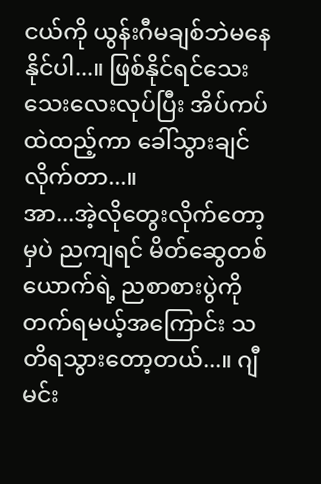ငယ်ကို ယွန်းဂီမချစ်ဘဲမနေနိုင်ပါ...။ ဖြစ်နိုင်ရင်သေးသေးလေးလုပ်ပြီး အိပ်ကပ်ထဲထည့်ကာ ခေါ်သွားချင်လိုက်တာ...။
အာ...အဲ့လိုတွေးလိုက်တော့မှပဲ ညကျရင် မိတ်ဆွေတစ်ယောက်ရဲ့ ညစာစားပွဲကိုတက်ရမယ့်အကြောင်း သတိရသွားတော့တယ်...။ ဂျီမင်း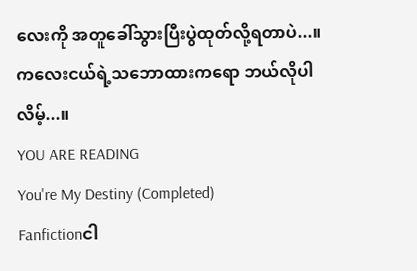လေးကို အတူခေါ်သွားပြီးပွဲထုတ်လို့ရတာပဲ...။ ကလေးငယ်ရဲ့သဘောထားကရော ဘယ်လိုပါလိမ့်...။
YOU ARE READING
You're My Destiny (Completed)
Fanfictionငါ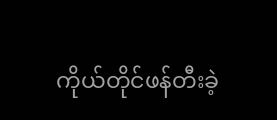ကိုယ်တိုင်ဖန်တီးခဲ့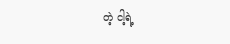တဲ့ ငါ့ရဲ့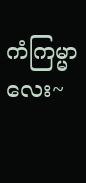ကံကြမ္မာလေး~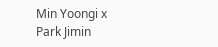Min Yoongi x Park Jimin